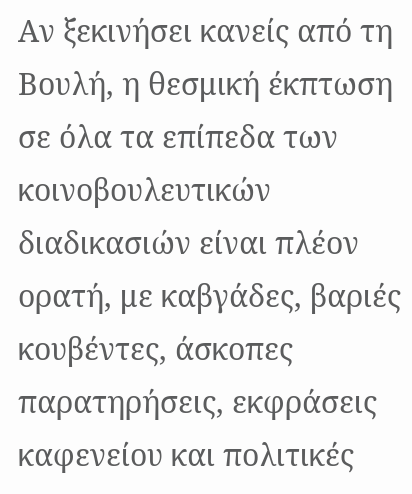Αν ξεκινήσει κανείς από τη Βουλή, η θεσμική έκπτωση σε όλα τα επίπεδα των κοινοβουλευτικών διαδικασιών είναι πλέον ορατή, με καβγάδες, βαριές κουβέντες, άσκοπες παρατηρήσεις, εκφράσεις καφενείου και πολιτικές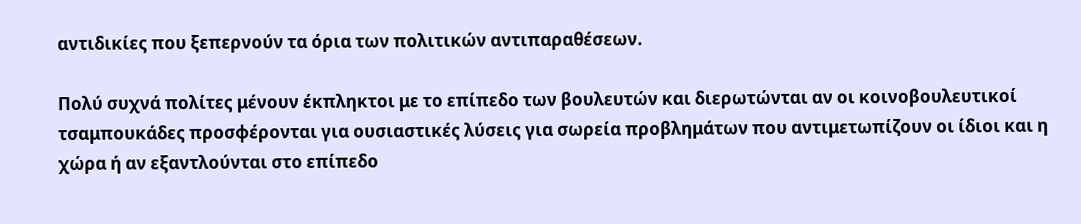αντιδικίες που ξεπερνούν τα όρια των πολιτικών αντιπαραθέσεων.

Πολύ συχνά πολίτες μένουν έκπληκτοι με το επίπεδο των βουλευτών και διερωτώνται αν οι κοινοβουλευτικοί τσαμπουκάδες προσφέρονται για ουσιαστικές λύσεις για σωρεία προβλημάτων που αντιμετωπίζουν οι ίδιοι και η χώρα ή αν εξαντλούνται στο επίπεδο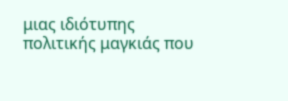μιας ιδιότυπης πολιτικής μαγκιάς που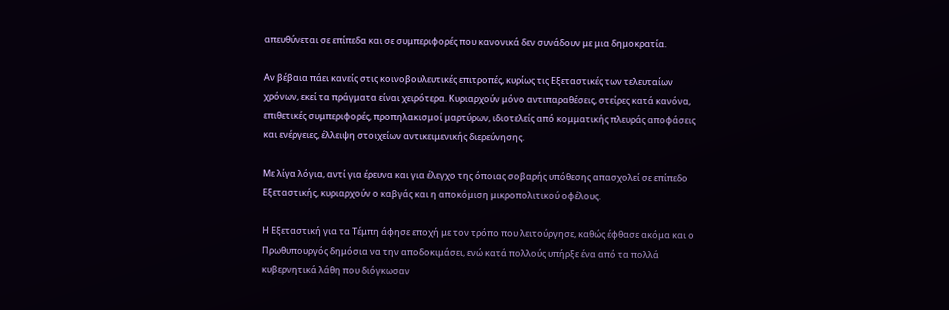απευθύνεται σε επίπεδα και σε συμπεριφορές που κανονικά δεν συνάδουν με μια δημοκρατία.

Αν βέβαια πάει κανείς στις κοινοβουλευτικές επιτροπές, κυρίως τις Εξεταστικές των τελευταίων χρόνων, εκεί τα πράγματα είναι χειρότερα. Κυριαρχούν μόνο αντιπαραθέσεις, στείρες κατά κανόνα, επιθετικές συμπεριφορές, προπηλακισμοί μαρτύρων, ιδιοτελείς από κομματικής πλευράς αποφάσεις και ενέργειες, έλλειψη στοιχείων αντικειμενικής διερεύνησης.

Με λίγα λόγια, αντί για έρευνα και για έλεγχο της όποιας σοβαρής υπόθεσης απασχολεί σε επίπεδο Εξεταστικής, κυριαρχούν ο καβγάς και η αποκόμιση μικροπολιτικού οφέλους.

Η Εξεταστική για τα Τέμπη άφησε εποχή με τον τρόπο που λειτούργησε, καθώς έφθασε ακόμα και ο Πρωθυπουργός δημόσια να την αποδοκιμάσει, ενώ κατά πολλούς υπήρξε ένα από τα πολλά κυβερνητικά λάθη που διόγκωσαν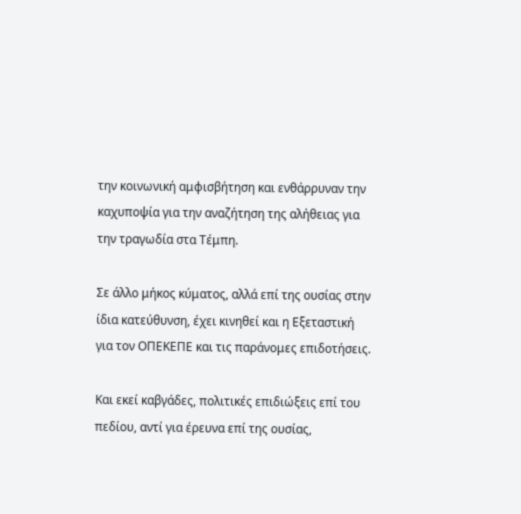την κοινωνική αμφισβήτηση και ενθάρρυναν την καχυποψία για την αναζήτηση της αλήθειας για την τραγωδία στα Τέμπη.

Σε άλλο μήκος κύματος, αλλά επί της ουσίας στην ίδια κατεύθυνση, έχει κινηθεί και η Εξεταστική για τον ΟΠΕΚΕΠΕ και τις παράνομες επιδοτήσεις.

Και εκεί καβγάδες, πολιτικές επιδιώξεις επί του πεδίου, αντί για έρευνα επί της ουσίας,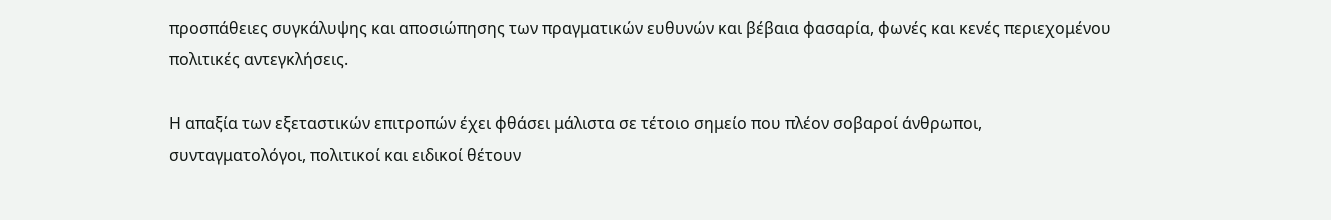προσπάθειες συγκάλυψης και αποσιώπησης των πραγματικών ευθυνών και βέβαια φασαρία, φωνές και κενές περιεχομένου πολιτικές αντεγκλήσεις.

Η απαξία των εξεταστικών επιτροπών έχει φθάσει μάλιστα σε τέτοιο σημείο που πλέον σοβαροί άνθρωποι, συνταγματολόγοι, πολιτικοί και ειδικοί θέτουν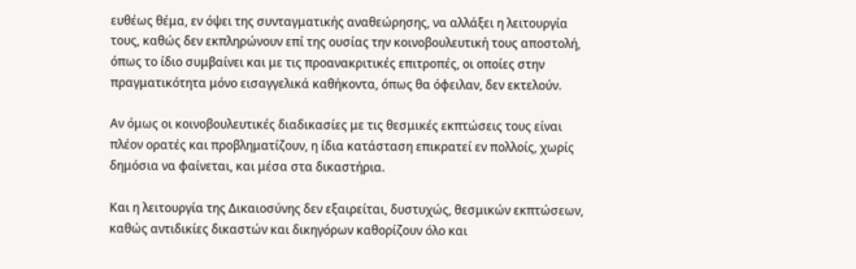ευθέως θέμα, εν όψει της συνταγματικής αναθεώρησης, να αλλάξει η λειτουργία τους, καθώς δεν εκπληρώνουν επί της ουσίας την κοινοβουλευτική τους αποστολή, όπως το ίδιο συμβαίνει και με τις προανακριτικές επιτροπές, οι οποίες στην πραγματικότητα μόνο εισαγγελικά καθήκοντα, όπως θα όφειλαν, δεν εκτελούν.

Αν όμως οι κοινοβουλευτικές διαδικασίες με τις θεσμικές εκπτώσεις τους είναι πλέον ορατές και προβληματίζουν, η ίδια κατάσταση επικρατεί εν πολλοίς, χωρίς δημόσια να φαίνεται, και μέσα στα δικαστήρια.

Και η λειτουργία της Δικαιοσύνης δεν εξαιρείται, δυστυχώς, θεσμικών εκπτώσεων, καθώς αντιδικίες δικαστών και δικηγόρων καθορίζουν όλο και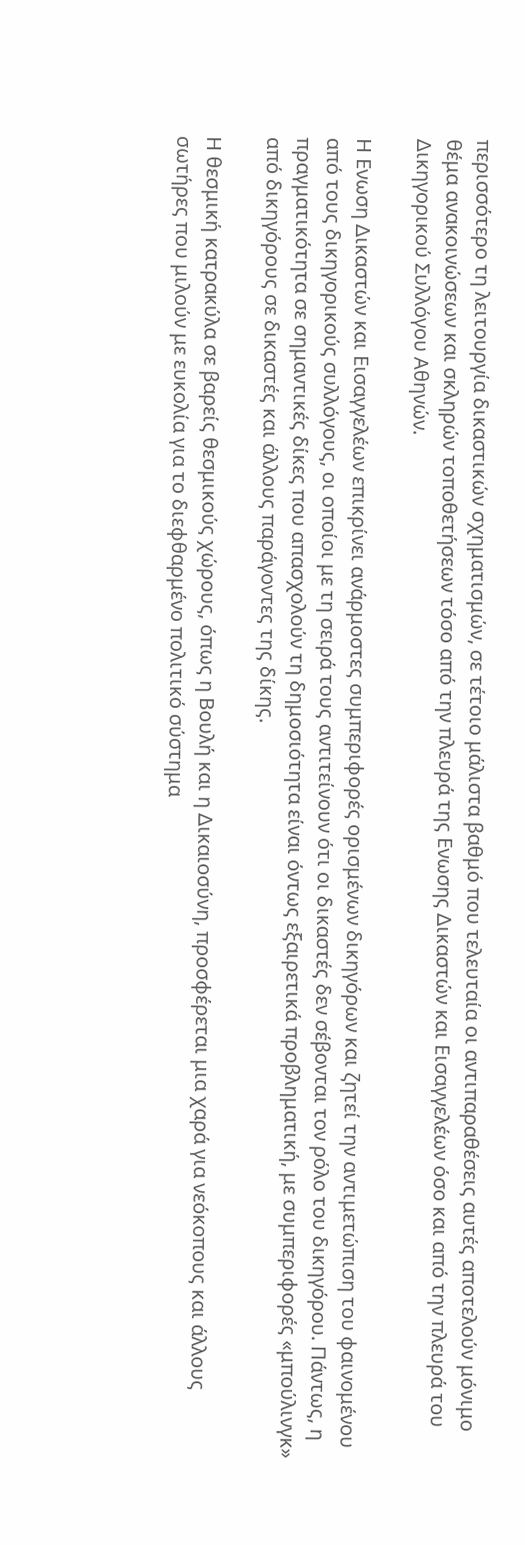περισσότερο τη λειτουργία δικαστικών σχηματισμών, σε τέτοιο μάλιστα βαθμό που τελευταία οι αντιπαραθέσεις αυτές αποτελούν μόνιμο θέμα ανακοινώσεων και σκληρών τοποθετήσεων τόσο από την πλευρά της Ενωσης Δικαστών και Εισαγγελέων όσο και από την πλευρά του Δικηγορικού Συλλόγου Αθηνών.

Η Ενωση Δικαστών και Εισαγγελέων επικρίνει ανάρμοστες συμπεριφορές ορισμένων δικηγόρων και ζητεί την αντιμετώπιση του φαινομένου από τους δικηγορικούς συλλόγους, οι οποίοι με τη σειρά τους αντιτείνουν ότι οι δικαστές δεν σέβονται τον ρόλο του δικηγόρου. Πάντως, η πραγματικότητα σε σημαντικές δίκες που απασχολούν τη δημοσιότητα είναι όντως εξαιρετικά προβληματική, με συμπεριφορές «μπούλινγκ» από δικηγόρους σε δικαστές και άλλους παράγοντες της δίκης.

Η θεσμική κατρακύλα σε βαρείς θεσμικούς χώρους, όπως η Βουλή και η Δικαιοσύνη, προσφέρεται μια χαρά για νεόκοπους και άλλους σωτήρες που μιλούν με ευκολία για το διεφθαρμένο πολιτικό σύστημα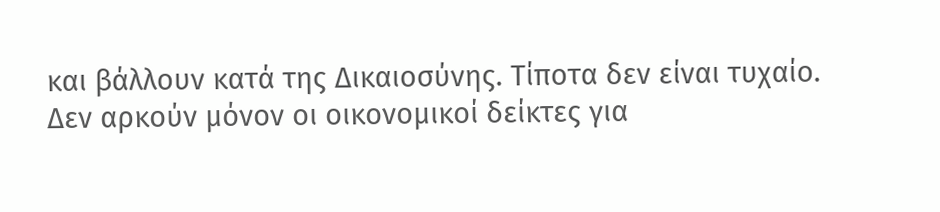και βάλλουν κατά της Δικαιοσύνης. Τίποτα δεν είναι τυχαίο. Δεν αρκούν μόνον οι οικονομικοί δείκτες για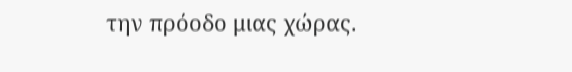την πρόοδο μιας χώρας.